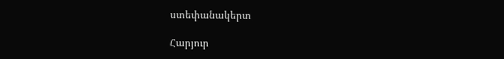ստեփանակերտ

Հարյուր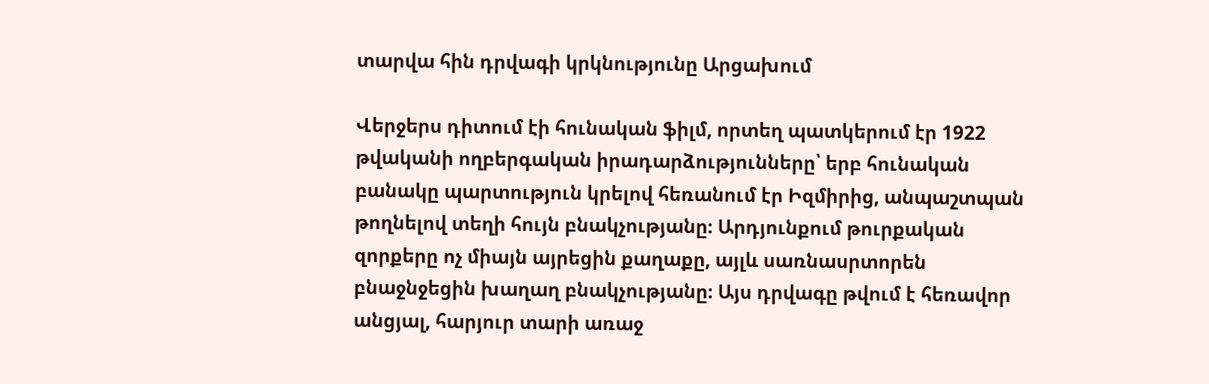տարվա հին դրվագի կրկնությունը Արցախում

Վերջերս դիտում էի հունական ֆիլմ, որտեղ պատկերում էր 1922 թվականի ողբերգական իրադարձությունները՝ երբ հունական բանակը պարտություն կրելով հեռանում էր Իզմիրից, անպաշտպան թողնելով տեղի հույն բնակչությանը։ Արդյունքում թուրքական զորքերը ոչ միայն այրեցին քաղաքը, այլև սառնասրտորեն բնաջնջեցին խաղաղ բնակչությանը։ Այս դրվագը թվում է հեռավոր անցյալ, հարյուր տարի առաջ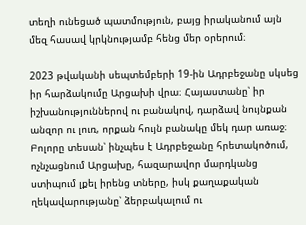տեղի ունեցած պատմություն, բայց իրականում այն մեզ հասավ կրկնությամբ հենց մեր օրերում։

2023 թվականի սեպտեմբերի 19-ին Ադրբեջանը սկսեց իր հարձակումը Արցախի վրա։ Հայաստանը՝ իր իշխանություններով ու բանակով, դարձավ նույնքան անզոր ու լուռ, որքան հույն բանակը մեկ դար առաջ։ Բոլորը տեսան՝ ինչպես է Ադրբեջանը հրետակոծում, ոչնչացնում Արցախը, հազարավոր մարդկանց ստիպում լքել իրենց տները, իսկ քաղաքական ղեկավարությանը՝ ձերբակալում ու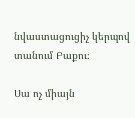նվաստացուցիչ կերպով տանում Բաքու։

Սա ոչ միայն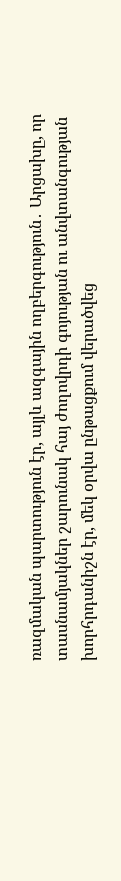ռազմական պարտություն էր, այլև ազգային ողբերգություն․ Արցախը, որ տասնամյակներ շարունակ հայ ժողովրդի գոյության ու անվտանգության խորհրդանիշն էր, մեկ օրվա ընթացքում վերածվեց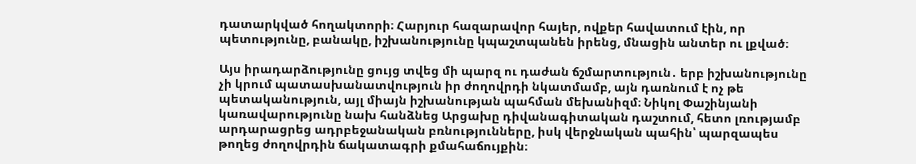դատարկված հողակտորի։ Հարյուր հազարավոր հայեր, ովքեր հավատում էին, որ պետությունը, բանակը, իշխանությունը կպաշտպանեն իրենց, մնացին անտեր ու լքված։

Այս իրադարձությունը ցույց տվեց մի պարզ ու դաժան ճշմարտություն․ երբ իշխանությունը չի կրում պատասխանատվություն իր ժողովրդի նկատմամբ, այն դառնում է ոչ թե պետականություն, այլ միայն իշխանության պահման մեխանիզմ։ Նիկոլ Փաշինյանի կառավարությունը նախ հանձնեց Արցախը դիվանագիտական դաշտում, հետո լռությամբ արդարացրեց ադրբեջանական բռնությունները, իսկ վերջնական պահին՝ պարզապես թողեց ժողովրդին ճակատագրի քմահաճույքին։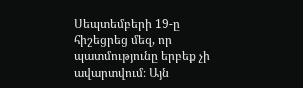Սեպտեմբերի 19-ը հիշեցրեց մեզ, որ պատմությունը երբեք չի ավարտվում։ Այն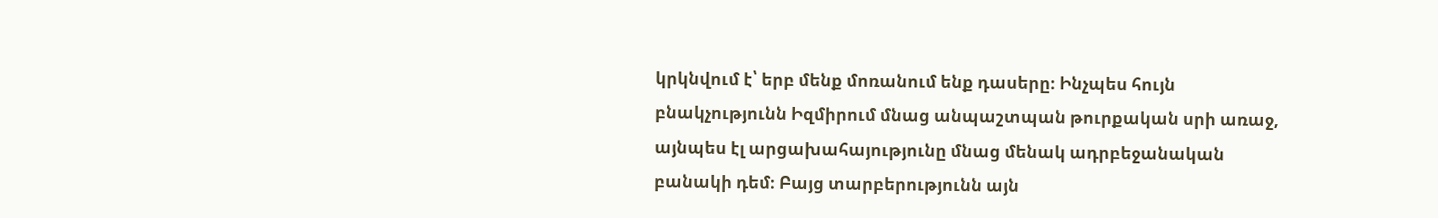կրկնվում է՝ երբ մենք մոռանում ենք դասերը։ Ինչպես հույն բնակչությունն Իզմիրում մնաց անպաշտպան թուրքական սրի առաջ, այնպես էլ արցախահայությունը մնաց մենակ ադրբեջանական բանակի դեմ։ Բայց տարբերությունն այն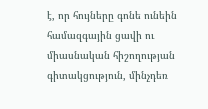է, որ հույները գոնե ունեին համազգային ցավի ու միասնական հիշողության գիտակցություն, մինչդեռ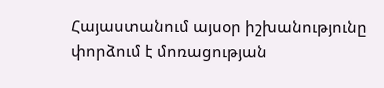Հայաստանում այսօր իշխանությունը փորձում է մոռացության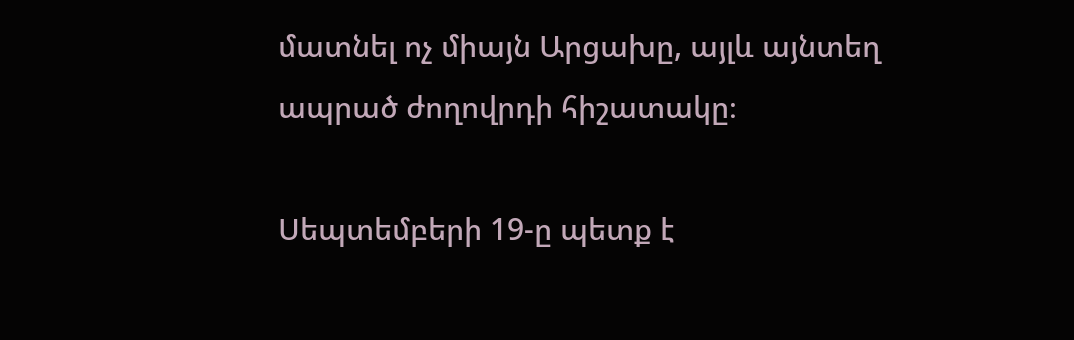մատնել ոչ միայն Արցախը, այլև այնտեղ ապրած ժողովրդի հիշատակը։

Սեպտեմբերի 19-ը պետք է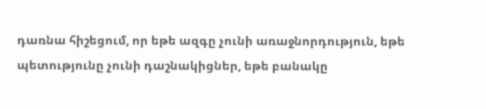դառնա հիշեցում, որ եթե ազգը չունի առաջնորդություն, եթե պետությունը չունի դաշնակիցներ, եթե բանակը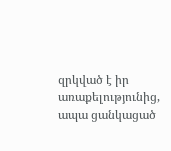զրկված է իր առաքելությունից, ապա ցանկացած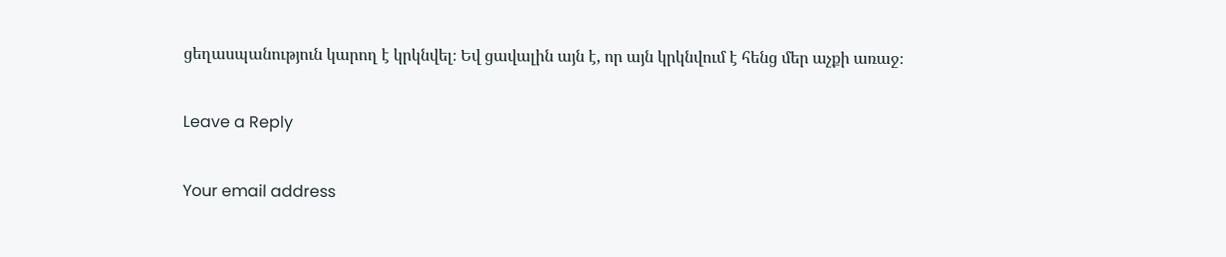ցեղասպանություն կարող է կրկնվել։ Եվ ցավալին այն է, որ այն կրկնվում է հենց մեր աչքի առաջ։

Leave a Reply

Your email address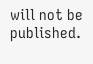will not be published.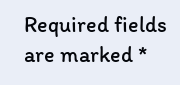Required fields are marked *